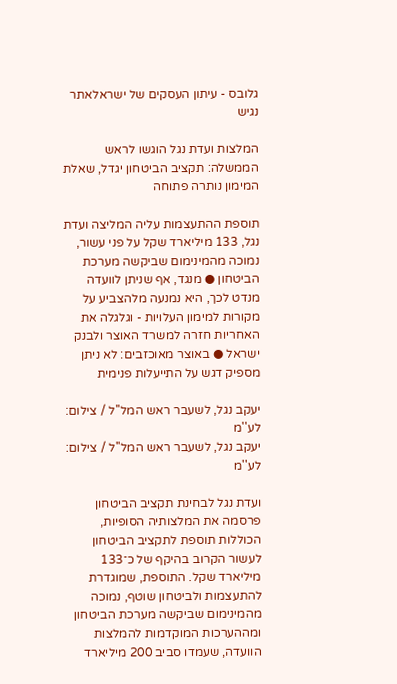גלובס - עיתון העסקים של ישראלאתר נגיש

המלצות ועדת נגל הוגשו לראש הממשלה: תקציב הביטחון יגדל, שאלת המימון נותרה פתוחה

תוספת ההתעצמות עליה המליצה ועדת נגל, 133 מיליארד שקל על פני עשור, נמוכה מהמינימום שביקשה מערכת הביטחון ● מנגד, אף שניתן לוועדה מנדט לכך, היא נמנעה מלהצביע על מקורות למימון העלויות - וגלגלה את האחריות חזרה למשרד האוצר ולבנק ישראל ● באוצר מאוכזבים: לא ניתן מספיק דגש על התייעלות פנימית

יעקב נגל, לשעבר ראש המל''ל / צילום: לע''מ
יעקב נגל, לשעבר ראש המל''ל / צילום: לע''מ

ועדת נגל לבחינת תקציב הביטחון פרסמה את המלצותיה הסופיות, הכוללות תוספת לתקציב הביטחון לעשור הקרוב בהיקף של כ־133 מיליארד שקל. התוספת, שמוגדרת להתעצמות ולביטחון שוטף, נמוכה מהמינימום שביקשה מערכת הביטחון ומההערכות המוקדמות להמלצות הוועדה, שעמדו סביב 200 מיליארד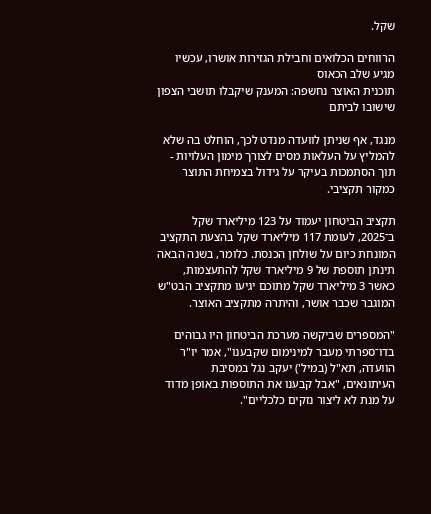שקל.

הרווחים הכלואים וחבילת הגזירות אושרו, עכשיו מגיע שלב הכאוס
תוכנית האוצר נחשפה: המענק שיקבלו תושבי הצפון שישובו לביתם

מנגד, אף שניתן לוועדה מנדט לכך, הוחלט בה שלא להמליץ על העלאות מסים לצורך מימון העלויות - תוך הסתמכות בעיקר על גידול בצמיחת התוצר כמקור תקציבי.

תקציב הביטחון יעמוד על 123 מיליארד שקל ב־2025, לעומת 117 מיליארד שקל בהצעת התקציב המונחת כיום על שולחן הכנסת. כלומר, בשנה הבאה תינתן תוספת של 9 מיליארד שקל להתעצמות, כאשר 3 מיליארד שקל מתוכם יגיעו מתקציב הבט"ש המוגבר שכבר אושר, והיתרה מתקציב האוצר.

"המספרים שביקשה מערכת הביטחון היו גבוהים בדו־ספרתי מעבר למינימום שקבענו", אמר יו"ר הוועדה, תא"ל (במיל') יעקב נגל במסיבת העיתונאים, "אבל קבענו את התוספות באופן מדוד על מנת לא ליצור נזקים כלכליים".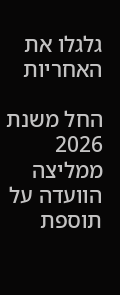גלגלו את האחריות

החל משנת 2026 ממליצה הוועדה על תוספת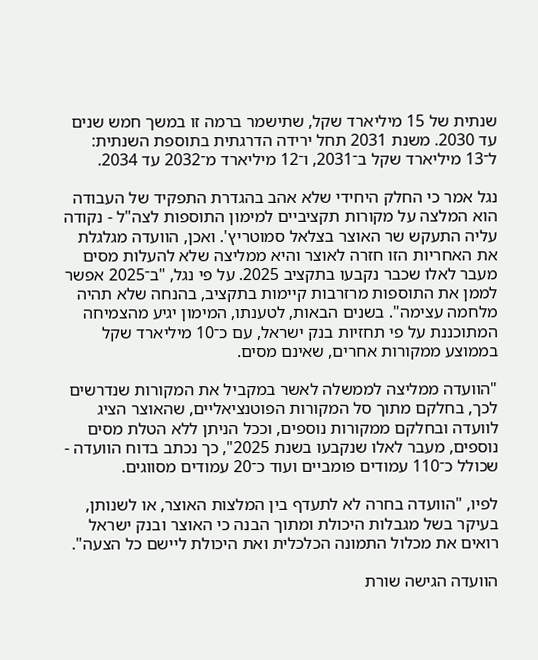שנתית של 15 מיליארד שקל, שתישמר ברמה זו במשך חמש שנים עד 2030. משנת 2031 תחל ירידה הדרגתית בתוספת השנתית: ל־13 מיליארד שקל ב־2031, ו־12 מיליארד מ־2032 עד 2034.

נגל אמר כי החלק היחידי שלא אהב בהגדרת התפקיד של העבודה הוא המלצה על מקורות תקציביים למימון התוספות לצה"ל - נקודה עליה התעקש שר האוצר בצלאל סמוטריץ'. ואכן, הוועדה מגלגלת את האחריות הזו חזרה לאוצר והיא ממליצה שלא להעלות מסים מעבר לאלו שכבר נקבעו בתקציב 2025. על פי נגל, "ב־2025 אפשר לממן את התוספות מרזרבות קיימות בתקציב, בהנחה שלא תהיה מלחמה עצימה". בשנים הבאות, לטענתו, המימון יגיע מהצמיחה המתוכננת על פי תחזיות בנק ישראל, עם כ־10 מיליארד שקל בממוצע ממקורות אחרים, שאינם מסים.

"הוועדה ממליצה לממשלה לאשר במקביל את המקורות שנדרשים לכך, בחלקם מתוך סל המקורות הפוטנציאליים, שהאוצר הציג לוועדה ובחלקם ממקורות נוספים, וככל הניתן ללא הטלת מסים נוספים, מעבר לאלו שנקבעו בשנת 2025", כך נכתב בדוח הוועדה - שכולל כ־110 עמודים פומביים ועוד כ־20 עמודים מסווגים.

לפיו, "הוועדה בחרה לא לתעדף בין המלצות האוצר, או לשנותן, בעיקר בשל מגבלות היכולת ומתוך הבנה כי האוצר ובנק ישראל רואים את מכלול התמונה הכלכלית ואת היכולת ליישם כל הצעה".

הוועדה הגישה שורת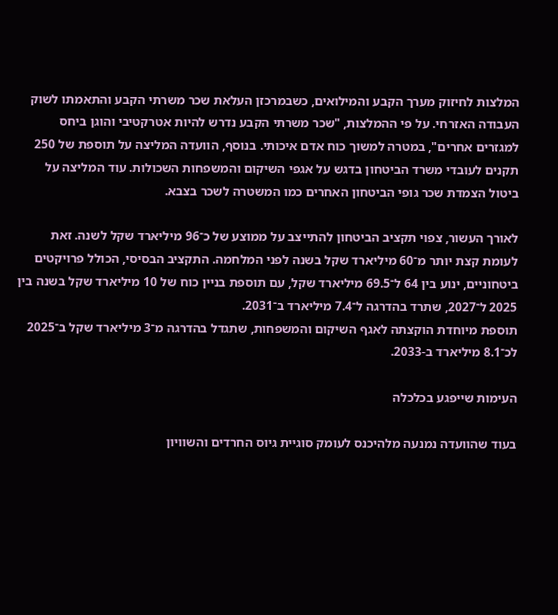המלצות לחיזוק מערך הקבע והמילואים, כשבמרכזן העלאת שכר משרתי הקבע והתאמתו לשוק העבודה האזרחי. על פי ההמלצות, "שכר משרתי הקבע נדרש להיות אטרקטיבי והוגן ביחס למגזרים אחרים", במטרה למשוך כוח אדם איכותי. בנוסף, הוועדה המליצה על תוספת של 250 תקנים לעובדי משרד הביטחון בדגש על אגפי השיקום והמשפחות השכולות. עוד המליצה על ביטול הצמדת שכר גופי הביטחון האחרים כמו המשטרה לשכר בצבא.

לאורך העשור, צפוי תקציב הביטחון להתייצב על ממוצע של כ־96 מיליארד שקל לשנה. זאת לעומת קצת יותר מ־60 מיליארד שקל בשנה לפני המלחמה. התקציב הבסיסי, הכולל פרויקטים ביטחוניים, ינוע בין 64 ל־69.5 מיליארד שקל, עם תוספת בניין כוח של 10 מיליארד שקל בשנה בין 2025 ל־2027, שתרד בהדרגה ל־7.4 מיליארד ב־2031.
תוספת מיוחדת הוקצתה לאגף השיקום והמשפחות, שתגדל בהדרגה מ־3 מיליארד שקל ב־2025 לכ־8.1 מיליארד ב-2033.

העימות שייפגע בכלכלה

בעוד שהוועדה נמנעה מלהיכנס לעומק סוגיית גיוס החרדים והשוויון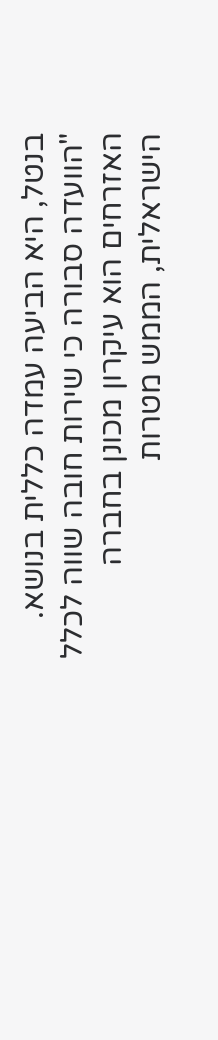בנטל, היא הביעה עמדה כללית בנושא. "הוועדה סבורה כי שירות חובה שווה לכלל האזרחים הוא עיקרון מכונן בחברה הישראלית, הממש מטרות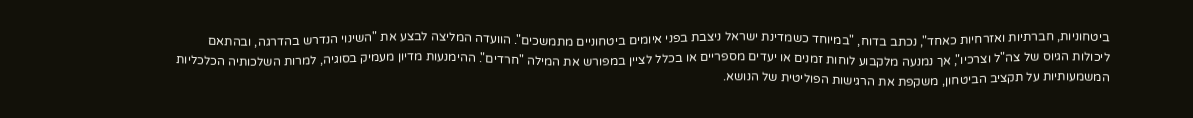ביטחוניות, חברתיות ואזרחיות כאחד", נכתב בדוח, "במיוחד כשמדינת ישראל ניצבת בפני איומים ביטחוניים מתמשכים". הוועדה המליצה לבצע את "השינוי הנדרש בהדרגה, ובהתאם ליכולות הגיוס של צה"ל וצרכיו", אך נמנעה מלקבוע לוחות זמנים או יעדים מספריים או בכלל לציין במפורש את המילה "חרדים". ההימנעות מדיון מעמיק בסוגיה, למרות השלכותיה הכלכליות המשמעותיות על תקציב הביטחון, משקפת את הרגישות הפוליטית של הנושא.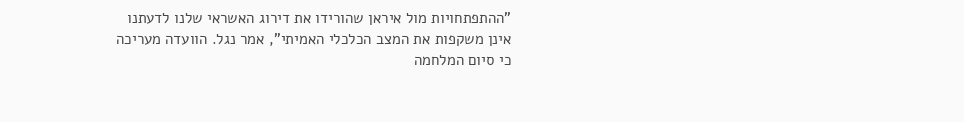"ההתפתחויות מול איראן שהורידו את דירוג האשראי שלנו לדעתנו אינן משקפות את המצב הכלכלי האמיתי", אמר נגל. הוועדה מעריכה כי סיום המלחמה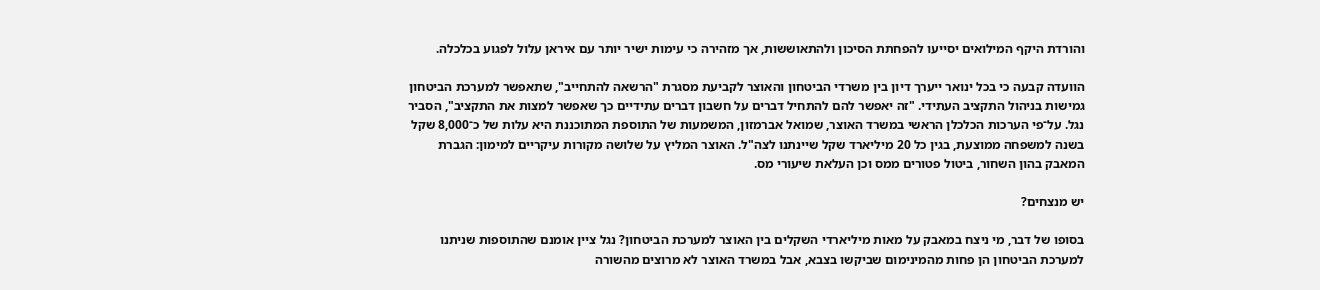והורדת היקף המילואים יסייעו להפחתת הסיכון ולהתאוששות, אך מזהירה כי עימות ישיר יותר עם איראן עלול לפגוע בכלכלה.

הוועדה קבעה כי בכל ינואר ייערך דיון בין משרדי הביטחון והאוצר לקביעת מסגרת "הרשאה להתחייב", שתאפשר למערכת הביטחון גמישות בניהול התקציב העתידי. "זה יאפשר להם להתחיל דברים על חשבון דברים עתידיים כך שאפשר למצות את התקציב", הסביר נגל. על־פי הערכות הכלכלן הראשי במשרד האוצר, שמואל אברמזון, המשמעות של התוספת המתוכננת היא עלות של כ־8,000 שקל בשנה למשפחה ממוצעת, בגין כל 20 מיליארד שקל שיינתנו לצה"ל. האוצר המליץ על שלושה מקורות עיקריים למימון: הגברת המאבק בהון השחור, ביטול פטורים ממס וכן העלאת שיעורי מס.

יש מנצחים?

בסופו של דבר, מי ניצח במאבק על מאות מיליארדי השקלים בין האוצר למערכת הביטחון? נגל ציין אומנם שהתוספות שניתנו למערכת הביטחון הן פחות מהמינימום שביקשו בצבא, אבל במשרד האוצר לא מרוצים מהשורה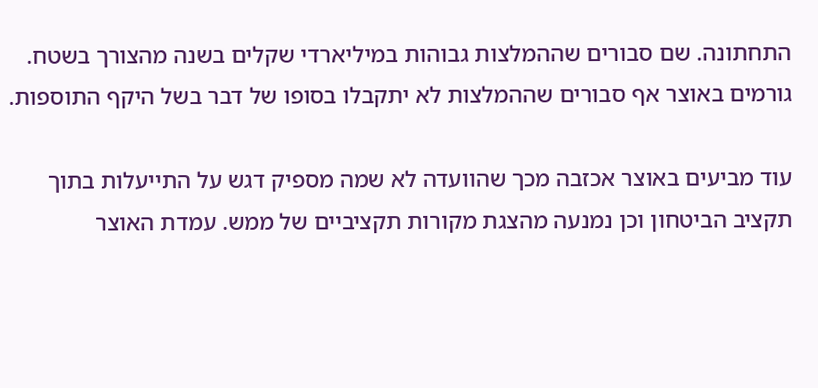התחתונה. שם סבורים שההמלצות גבוהות במיליארדי שקלים בשנה מהצורך בשטח. גורמים באוצר אף סבורים שההמלצות לא יתקבלו בסופו של דבר בשל היקף התוספות.

עוד מביעים באוצר אכזבה מכך שהוועדה לא שמה מספיק דגש על התייעלות בתוך תקציב הביטחון וכן נמנעה מהצגת מקורות תקציביים של ממש. עמדת האוצר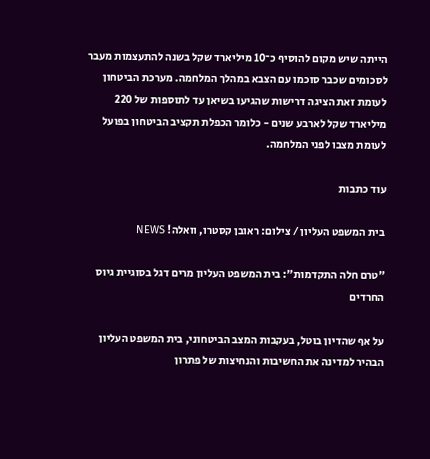הייתה שיש מקום להוסיף כ־10 מיליארד שקל בשנה להתעצמות מעבר לסכומים שכבר סוכמו עם הצבא במהלך המלחמה. מערכת הביטחון לעומת זאת הציגה דרישות שהגיעו בשיאן עד לתוספות של 220 מיליארד שקל לארבע שנים - כלומר הכפלת תקציב הביטחון בפועל לעומת מצבו לפני המלחמה.

עוד כתבות

בית המשפט העליון / צילום: ראובן קסטרו, וואלה! NEWS

"טרם חלה התקדמות": בית המשפט העליון מרים דגל בסוגיית גיוס החרדים

על אף שהדיון בוטל, בעקבות המצב הביטחוני, בית המשפט העליון הבהיר למדינה את החשיבות והנחיצות של פתרון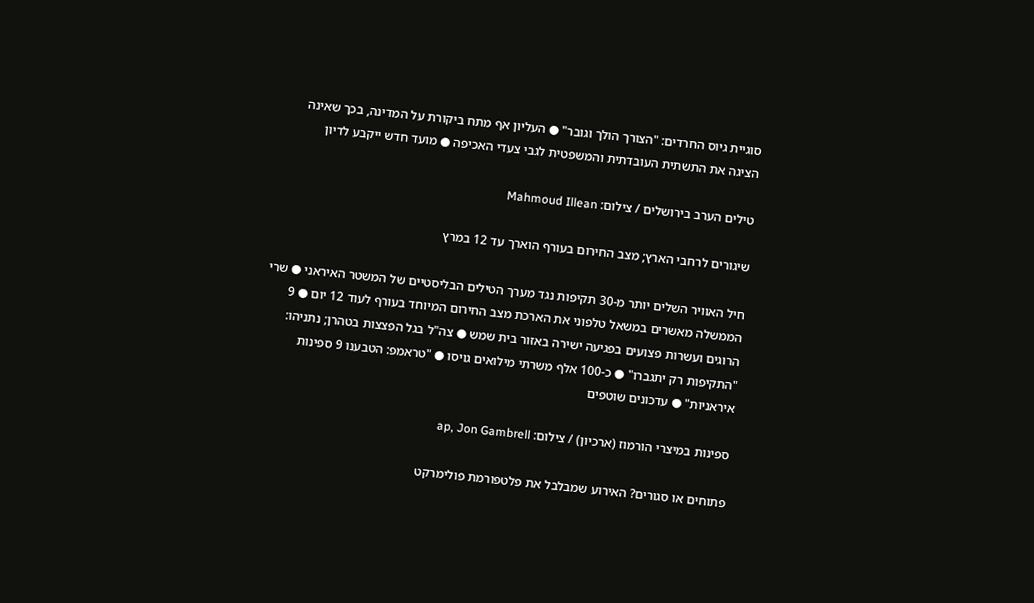סוגיית גיוס החרדים: "הצורך הולך וגובר" ● העליון אף מתח ביקורת על המדינה, בכך שאינה הציגה את התשתית העובדתית והמשפטית לגבי צעדי האכיפה ● מועד חדש ייקבע לדיון

טילים הערב בירושלים / צילום: Mahmoud Illean

שיגורים לרחבי הארץ; מצב החירום בעורף הוארך עד 12 במרץ

חיל האוויר השלים יותר מ-30 תקיפות נגד מערך הטילים הבליסטיים של המשטר האיראני ● שרי הממשלה מאשרים במשאל טלפוני את הארכת מצב החירום המיוחד בעורף לעוד 12 יום ● 9 הרוגים ועשרות פצועים בפגיעה ישירה באזור בית שמש ● צה"ל בגל הפצצות בטהרן; נתניהו: "התקיפות רק יתגברו" ● כ-100 אלף משרתי מילואים גויסו ● "טראמפ: הטבענו 9 ספינות איראניות" ● עדכונים שוטפים

ספינות במיצרי הורמוז (ארכיון) / צילום: ap, Jon Gambrell

פתוחים או סגורים? האירוע שמבלבל את פלטפורמת פולימרקט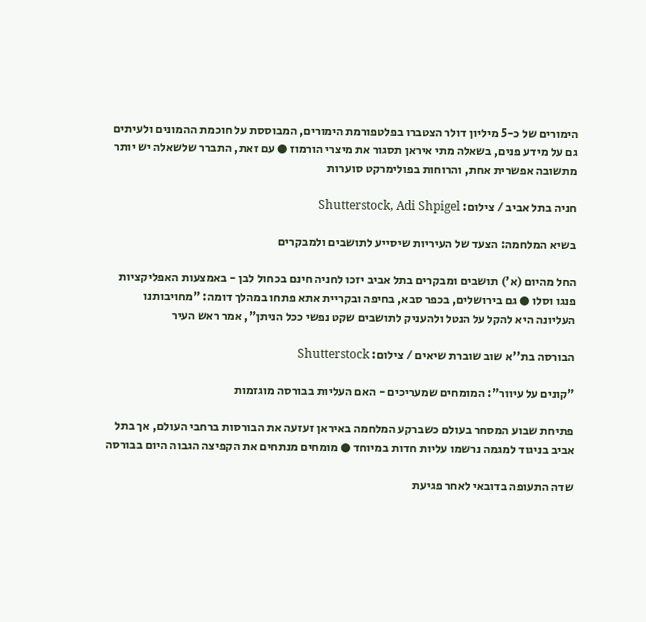הימורים של כ-5 מיליון דולר הצטברו בפלטפורמת הימורים, המבוססת על חוכמת ההמונים ולעיתים גם על מידע פנים, בשאלה מתי איראן תסגור את מיצרי הורמוז ● עם זאת, התברר שלשאלה יש יותר מתשובה אפשרית אחת, והרוחות בפולימרקט סוערות

חניה בתל אביב / צילום: Shutterstock, Adi Shpigel

בשיא המלחמה: הצעד של העיריות שיסייע לתושבים ולמבקרים

החל מהיום (א') תושבים ומבקרים בתל אביב יזכו לחניה חינם בכחול לבן - באמצעות האפליקציות פנגו וסלו ● גם בירושלים, בכפר סבא, בחיפה ובקריית אתא פתחו במהלך דומה: "מחויבותנו העליונה היא להקל על הנטל ולהעניק לתושבים שקט נפשי ככל הניתן", אמר ראש העיר

הבורסה בת''א שוב שוברת שיאים / צילום: Shutterstock

"קונים על עיוור": המומחים שמעריכים - האם העליות בבורסה מוגזמות

פתיחת שבוע המסחר בעולם כשברקע המלחמה באיראן זעזעה את הבורסות ברחבי העולם, אך בתל אביב בניגוד למגמה נרשמו עליות חדות במיוחד ● מומחים מנתחים את הקפיצה הגבוה היום בבורסה

שדה התעופה בדובאי לאחר פגיעת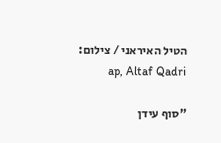הטיל האיראני / צילום: ap, Altaf Qadri

"סוף עידן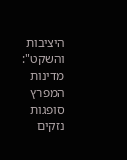היציבות והשקט": מדינות המפרץ סופגות נזקים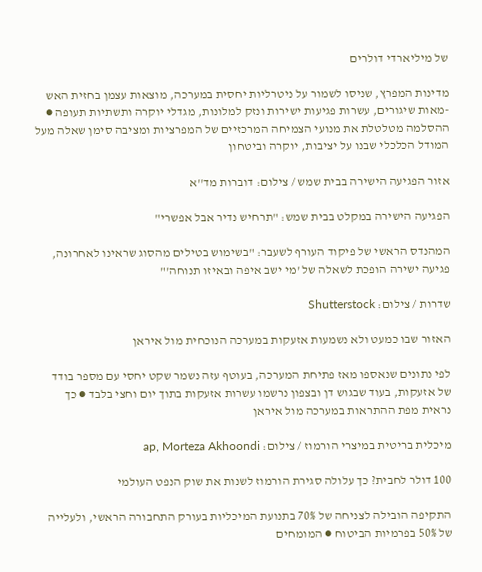של מיליארדי דולרים

מדינות המפרץ, שניסו לשמור על ניטרליות יחסית במערכה, מוצאות עצמן בחזית האש -מאות שיגורים, עשרות פגיעות ישירות ונזק למלונות, מגדלי יוקרה ותשתיות תעופה ● ההסלמה מטלטלת את מנועי הצמיחה המרכזיים של המפרציות ומציבה סימן שאלה מעל המודל הכלכלי שבנו על יציבות, יוקרה וביטחון

אזור הפגיעה הישירה בבית שמש / צילום: דוברות מד''א

הפגיעה הישירה במקלט בבית שמש: "תרחיש נדיר אבל אפשרי"

המהנדס הראשי של פיקוד העורף לשעבר: "בשימוש בטילים מהסוג שראינו לאחרונה, פגיעה ישירה הופכת לשאלה של 'מי ישב איפה ובאיזו תנוחה'"

שדרות / צילום: Shutterstock

האזור שבו כמעט ולא נשמעות אזעקות במערכה הנוכחית מול איראן

לפי נתונים שנאספו מאז פתיחת המערכה, בעוטף עזה נשמר שקט יחסי עם מספר בודד של אזעקות, בעוד שבגוש דן ובצפון נרשמו עשרות אזעקות בתוך יום וחצי בלבד ● כך נראית מפת ההתראות במערכה מול איראן

מיכלית בריטית במיצרי הורמוז / צילום: ap, Morteza Akhoondi

100 דולר לחבית? כך עלולה סגירת הורמוז לשנות את שוק הנפט העולמי

התקיפה הובילה לצניחה של 70% בתנועת המיכליות בעורק התחבורה הראשי, ולעלייה של 50% בפרמיות הביטוח ● המומחים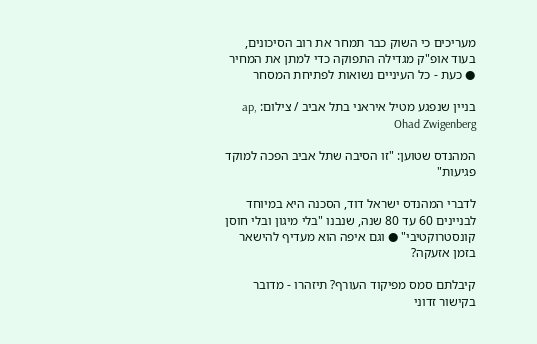מעריכים כי השוק כבר תמחר את רוב הסיכונים, בעוד אופ"ק מגדילה התפוקה כדי למתן את המחיר ● כעת - כל העיניים נשואות לפתיחת המסחר

בניין שנפגע מטיל איראני בתל אביב / צילום: ap, Ohad Zwigenberg

המהנדס שטוען: "זו הסיבה שתל אביב הפכה למוקד פגיעות"

לדברי המהנדס ישראל דוד, הסכנה היא במיוחד לבניינים 60 עד 80 שנה, שנבנו "בלי מיגון ובלי חוסן קונסטרוקטיבי" ● וגם איפה הוא מעדיף להישאר בזמן אזעקה?

קיבלתם סמס מפיקוד העורף? תיזהרו - מדובר בקישור זדוני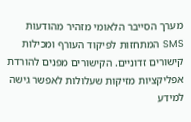מערך הסייבר הלאומי מזהיר מהודעות SMS המתחזות לפיקוד העורף ומכילות קישורים זדוניים. הקישורים מפנים להורדת אפליקציות מזיקות שעלולות לאפשר גישה למידע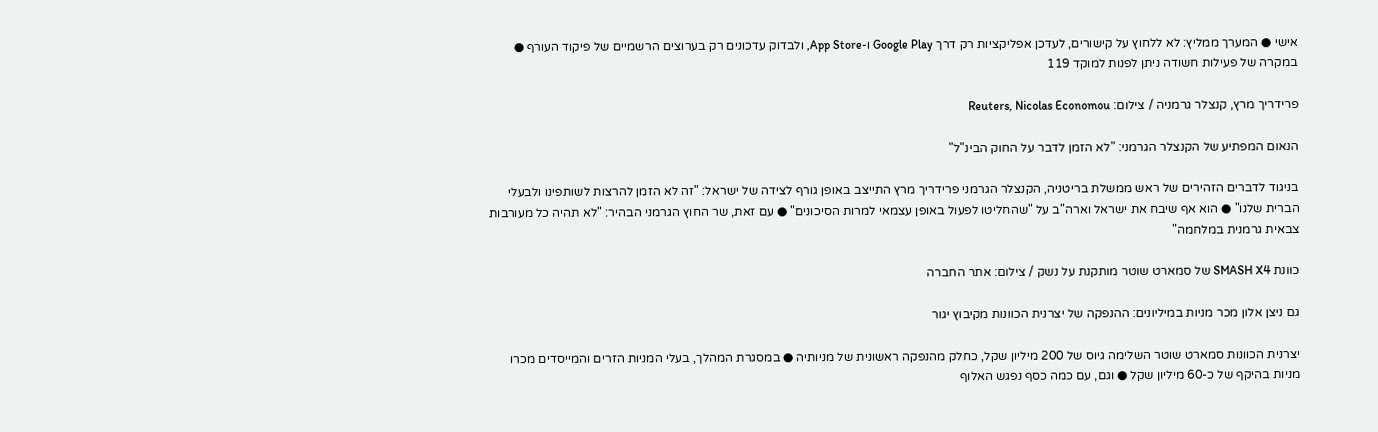אישי ● המערך ממליץ: לא ללחוץ על קישורים, לעדכן אפליקציות רק דרך Google Play ו-App Store, ולבדוק עדכונים רק בערוצים הרשמיים של פיקוד העורף ● במקרה של פעילות חשודה ניתן לפנות למוקד 119

פרידריך מרץ, קנצלר גרמניה / צילום: Reuters, Nicolas Economou

הנאום המפתיע של הקנצלר הגרמני: "לא הזמן לדבר על החוק הבינ"ל"

בניגוד לדברים הזהירים של ראש ממשלת בריטניה, הקנצלר הגרמני פרידריך מרץ התייצב באופן גורף לצידה של ישראל: "זה לא הזמן להרצות לשותפינו ולבעלי הברית שלנו" ● הוא אף שיבח את ישראל וארה"ב על "שהחליטו לפעול באופן עצמאי למרות הסיכונים" ● עם זאת, שר החוץ הגרמני הבהיר: "לא תהיה כל מעורבות צבאית גרמנית במלחמה"

כוונת SMASH X4 של סמארט שוטר מותקנת על נשק / צילום: אתר החברה

גם ניצן אלון מכר מניות במיליונים: ההנפקה של יצרנית הכוונות מקיבוץ יגור

יצרנית הכוונות סמארט שוטר השלימה גיוס של 200 מיליון שקל, כחלק מהנפקה ראשונית של מניותיה ● במסגרת המהלך, בעלי המניות הזרים והמייסדים מכרו מניות בהיקף של כ-60 מיליון שקל ● וגם, עם כמה כסף נפגש האלוף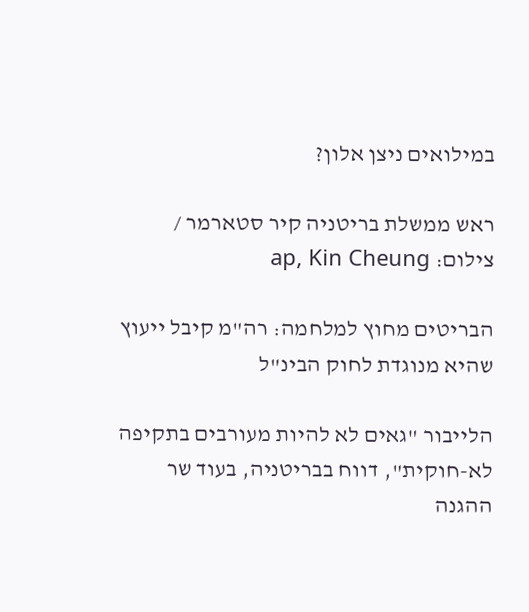במילואים ניצן אלון?

ראש ממשלת בריטניה קיר סטארמר / צילום: ap, Kin Cheung

הבריטים מחוץ למלחמה: רה"מ קיבל ייעוץ שהיא מנוגדת לחוק הבינ"ל

הלייבור "גאים לא להיות מעורבים בתקיפה לא-חוקית", דווח בבריטניה, בעוד שר ההגנה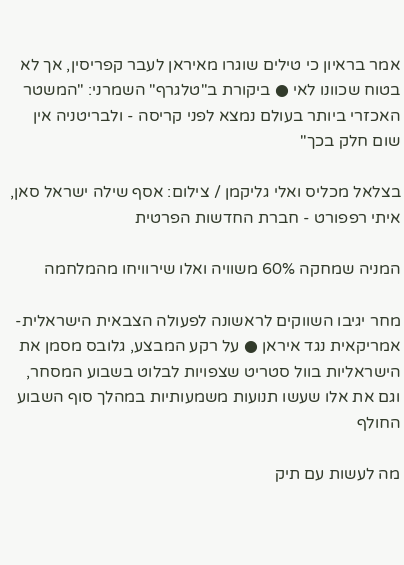אמר בראיון כי טילים שוגרו מאיראן לעבר קפריסין, אך לא בטוח שכוונו לאי ● ביקורת ב"טלגרף" השמרני: "המשטר האכזרי ביותר בעולם נמצא לפני קריסה - ולבריטניה אין שום חלק בכך"

בצלאל מכליס ואלי גליקמן / צילום: אסף שילה ישראל סאן, איתי רפפורט - חברת החדשות הפרטית

המניה שמחקה 60% משוויה ואלו שירוויחו מהמלחמה

מחר יגיבו השווקים לראשונה לפעולה הצבאית הישראלית-אמריקאית נגד איראן ● על רקע המבצע, גלובס מסמן את הישראליות בוול סטריט שצפויות לבלוט בשבוע המסחר, וגם את אלו שעשו תנועות משמעותיות במהלך סוף השבוע החולף

מה לעשות עם תיק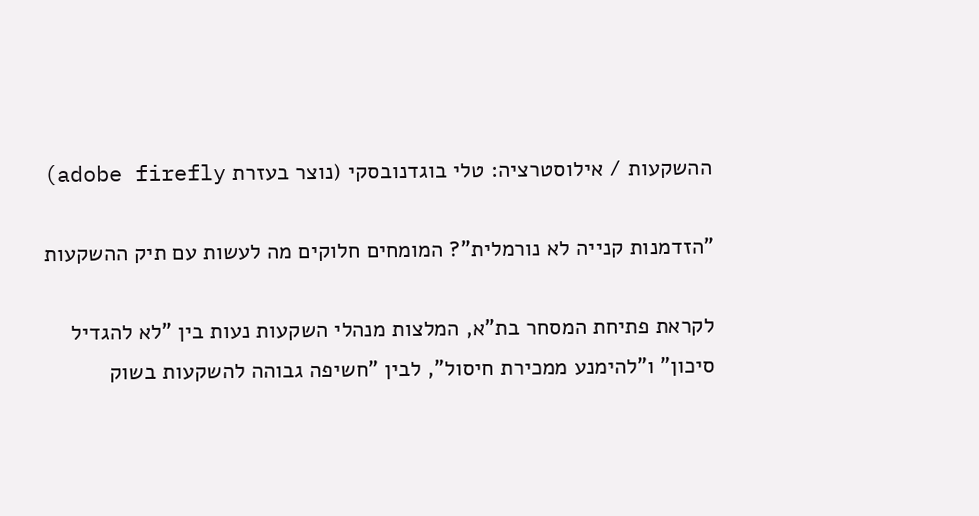ההשקעות / אילוסטרציה: טלי בוגדנובסקי (נוצר בעזרת adobe firefly)

"הזדמנות קנייה לא נורמלית"? המומחים חלוקים מה לעשות עם תיק ההשקעות

לקראת פתיחת המסחר בת"א, המלצות מנהלי השקעות נעות בין "לא להגדיל סיכון" ו"להימנע ממכירת חיסול", לבין "חשיפה גבוהה להשקעות בשוק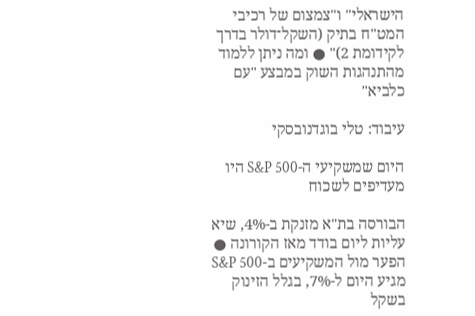הישראלי" ו"צמצום של רכיבי המט"ח בתיק (השקל־דולר בדרך לקידומת 2)" ● ומה ניתן ללמוד מהתנהגות השוק במבצע "עם כלביא"

עיבוד: טלי בוגדנובסקי

היום שמשקיעי ה-S&P 500 היו מעדיפים לשכוח

הבורסה בת"א מזנקת ב-4%, שיא עליות ליום בודד מאז הקורונה ● הפער מול המשקיעים ב-S&P 500 מגיע היום ל-7%, בגלל הזינוק בשקל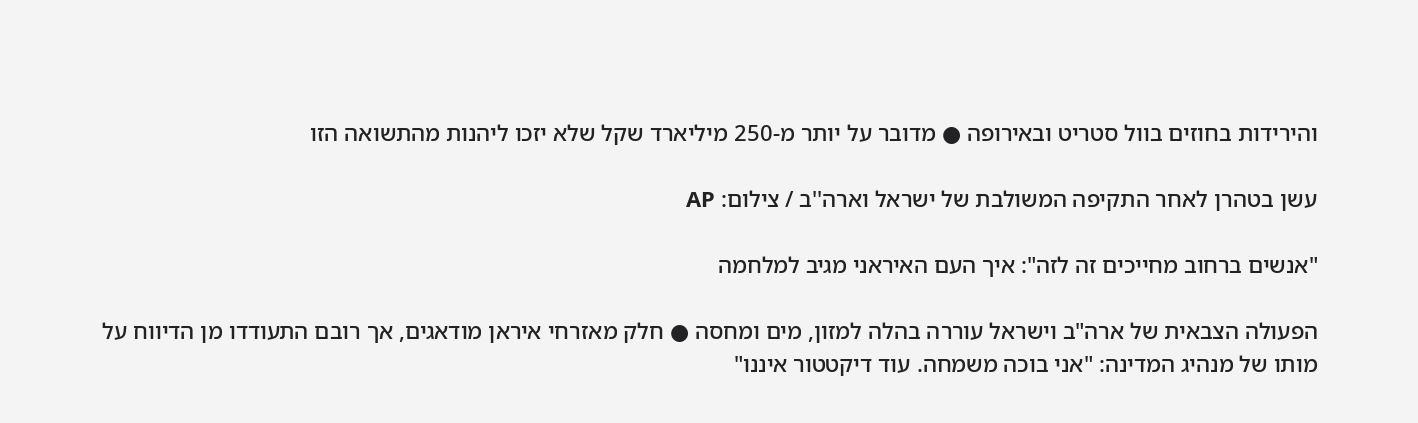והירידות בחוזים בוול סטריט ובאירופה ● מדובר על יותר מ-250 מיליארד שקל שלא יזכו ליהנות מהתשואה הזו

עשן בטהרן לאחר התקיפה המשולבת של ישראל וארה''ב / צילום: AP

"אנשים ברחוב מחייכים זה לזה": איך העם האיראני מגיב למלחמה

הפעולה הצבאית של ארה"ב וישראל עוררה בהלה למזון, מים ומחסה ● חלק מאזרחי איראן מודאגים, אך רובם התעודדו מן הדיווח על מותו של מנהיג המדינה: "אני בוכה משמחה. עוד דיקטטור איננו"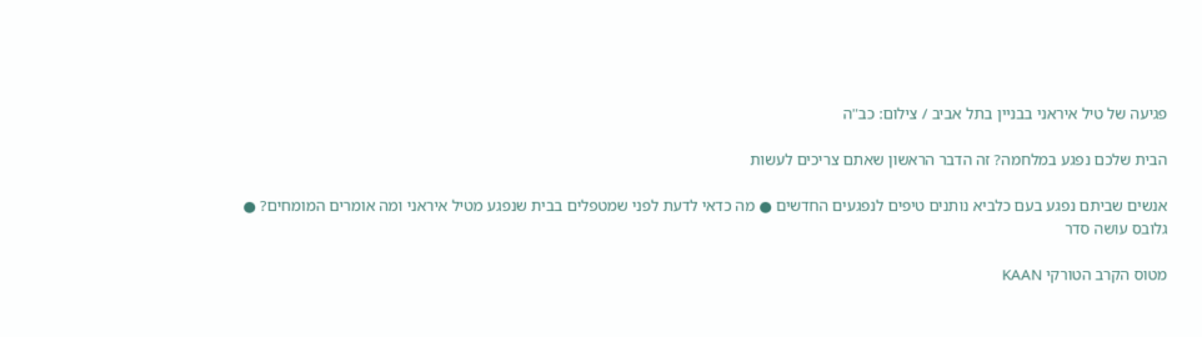פגיעה של טיל איראני בבניין בתל אביב / צילום: כב''ה

הבית שלכם נפגע במלחמה? זה הדבר הראשון שאתם צריכים לעשות

אנשים שביתם נפגע בעם כלביא נותנים טיפים לנפגעים החדשים ● מה כדאי לדעת לפני שמטפלים בבית שנפגע מטיל איראני ומה אומרים המומחים? ● גלובס עושה סדר

מטוס הקרב הטורקי KAAN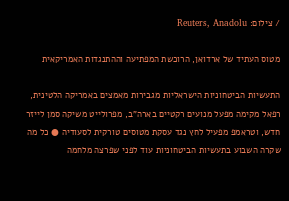/ צילום: Reuters, Anadolu

מטוס העתיד של ארדואן, הרוכשת המפתיעה וההתנגדות האמריקאית

התעשיות הביטחוניות הישראליות מגבירות מאמצים באמריקה הלטינית, רפאל מקימה מפעל מנועים רקטיים בארה"ב, מפרולייט משיקה סמן לייזר חדש, וטראמפ מפעיל לחץ נגד עסקת מטוסים טורקית לסעודיה ● כל מה שקרה השבוע בתעשיות הביטחוניות עוד לפני שפרצה מלחמה